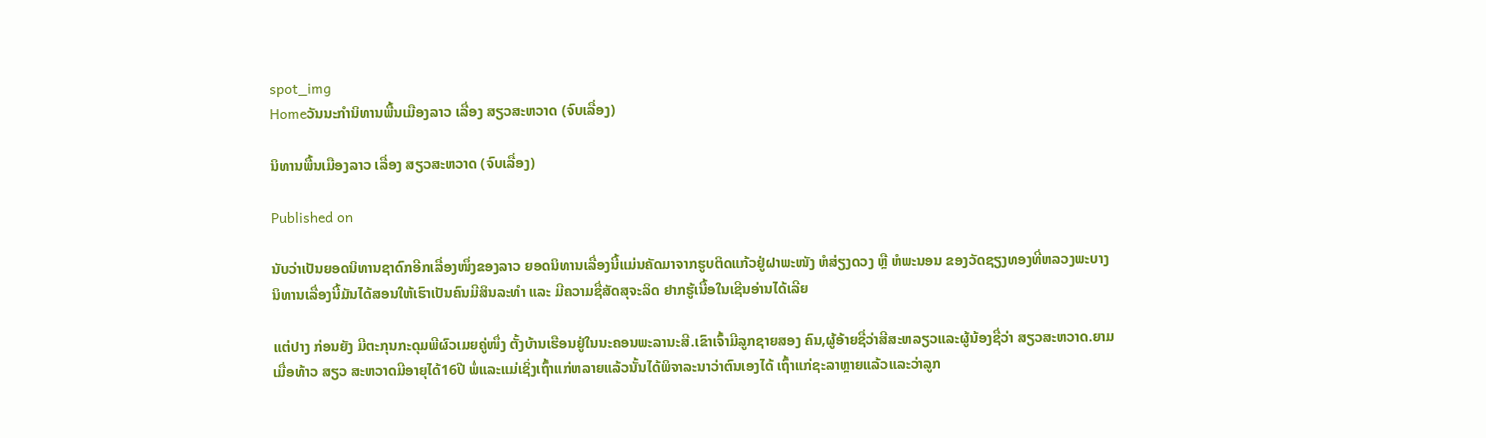spot_img
Homeວັນນະກຳນິທານພື້ນເມືອງລາວ ເລື່ອງ ສຽວສະຫວາດ (ຈົບເລື່ອງ)

ນິທານພື້ນເມືອງລາວ ເລື່ອງ ສຽວສະຫວາດ (ຈົບເລື່ອງ)

Published on

ນັບວ່າເປັນຍອດນິທານຊາດົກອີກເລື່ອງໜຶ່ງຂອງລາວ ຍອດນິທານເລື່ອງນີ້ແມ່ນຄັດມາຈາກຮູບຕິດແກ້ວຢູ່ຝາພະໜັງ ຫໍສ່ຽງດວງ ຫຼື ຫໍພະນອນ ຂອງວັດຊຽງທອງທີ່ຫລວງພະບາງ ນິທານເລື່ອງນີ້ມັນໄດ້ສອນໃຫ້ເຮົາເປັນຄົນມີສິນລະທຳ ແລະ ມີຄວາມຊື່ສັດສຸຈະລິດ ຢາກຮູ້ເນື້ອໃນເຊີນອ່ານໄດ້ເລີຍ

ແຕ່ປາງ ກ່ອນຍັງ ມີຕະກຸນກະດຸມພີຜົວເມຍຄູ່ໜຶ່ງ ຕັ້ງບ້ານເຮືອນຢູ່ໃນນະຄອນພະລານະສີ.ເຂົາເຈົ້າມີລູກຊາຍສອງ ຄົນ,ຜູ້ອ້າຍຊື່ວ່າສີສະຫລຽວແລະຜູ້ນ້ອງຊື່ວ່າ ສຽວສະຫວາດ.ຍາມເມື່ອທ້າວ ສຽວ ສະຫວາດມີອາຍຸໄດ້16ປີ ພໍ່ແລະແມ່ເຊິ່ງເຖົ້າແກ່ຫລາຍແລ້ວນັ້ນໄດ້ພິຈາລະນາວ່າຕົນເອງໄດ້ ເຖົ້າແກ່ຊະລາຫຼາຍແລ້ວແລະວ່າລູກ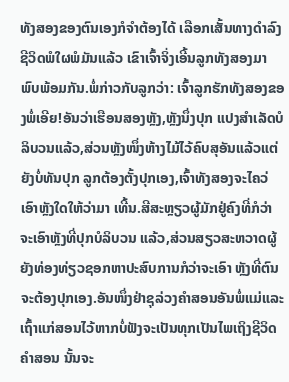ທັງສອງຂອງຕົນເອງກໍຈຳຕ້ອງໄດ້ ເລືອກເສັ້ນທາງດຳລົງຊີວິດພໍໃຜພໍມັນແລ້ວ ເຂົາເຈົ້າຈິ່ງເອີ້ນລູກທັງສອງມາພົບພ້ອມກັນ.ພໍ່ກ່າວກັບລູກວ່າ: ເຈົ້າລູກຮັກທັງສອງຂອງພໍ່ເອີຍ!ອັນວ່າເຮືອນສອງຫຼັງ,ຫຼັງນຶ່ງປຸກ ແປງສຳເລັດບໍລິບວນແລ້ວ,ສ່ວນຫຼັງໜຶ່ງຫ້າງໄມ້ໄວ້ຄົບສຸອັນແລ້ວແຕ່ ຍັງບໍ່ທັນປຸກ ລູກຕ້ອງຕັ້ງປຸກເອງ,ເຈົ້າທັງສອງຈະໄຄວ່ເອົາຫຼັງໃດໃຫ້ວ່າມາ ເທີ້ນ.ສີສະຫຼຽວຜູ້ມັກຢູ່ຄົງທີ່ກໍວ່າຈະເອົາຫຼັງທີ່ປຸກບໍລິບວນ ແລ້ວ,ສ່ວນສຽວສະຫວາດຜູ້ຍັງທ່ອງທ່ຽວຊອກຫາປະສົບການກໍວ່າຈະເອົາ ຫຼັງທີ່ຕົນຈະຕ້ອງປຸກເອງ.ອັນໜຶ່ງຢ່າຊຸລ່ວງຄຳສອນອັນພໍ່ແມ່ແລະ ເຖົ້າແກ່ສອນໄວ້ຫາກບໍ່ຟັງຈະເປັນທຸກເປັນໄພເຖິງຊີວິດຄຳສອນ ນັ້ນຈະ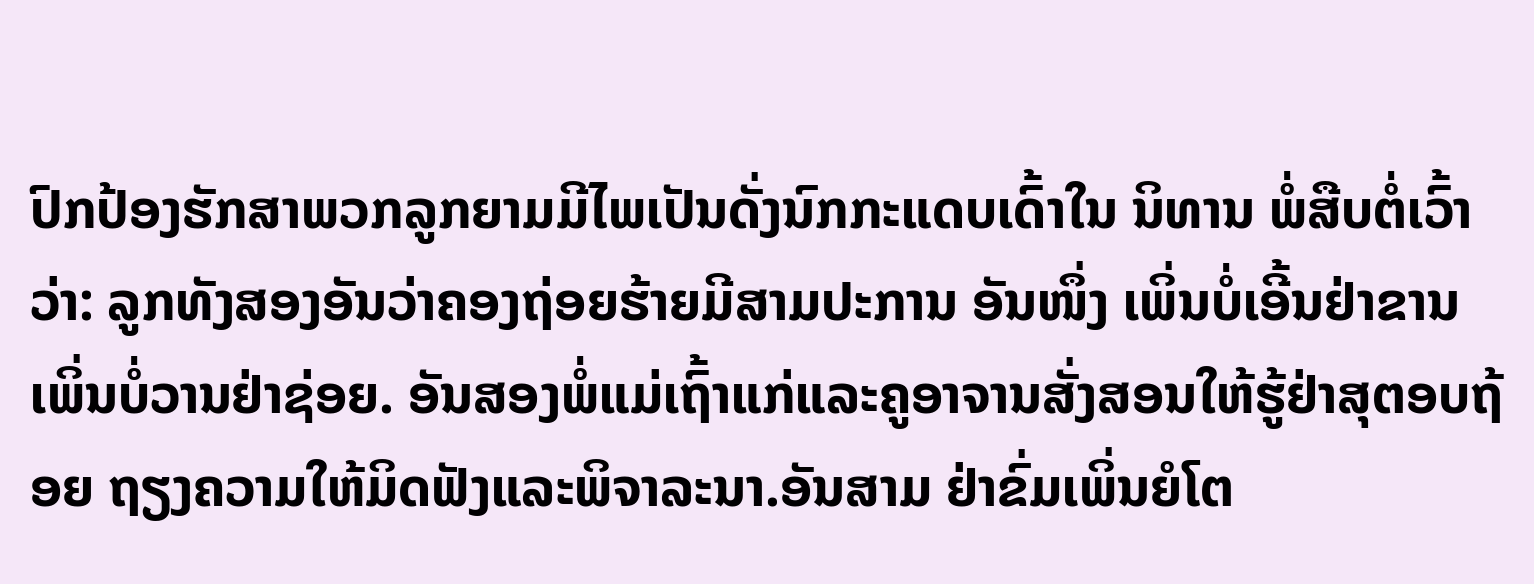ປົກປ້ອງຮັກສາພວກລູກຍາມມີໄພເປັນດັ່ງນົກກະແດບເດົ້າໃນ ນິທານ ພໍ່ສືບຕໍ່ເວົ້າວ່າ: ລູກທັງສອງອັນວ່າຄອງຖ່ອຍຮ້າຍມີສາມປະການ ອັນໜຶ່ງ ເພິ່ນບໍ່ເອີ້ນຢ່າຂານ ເພິ່ນບໍ່ວານຢ່າຊ່ອຍ. ອັນສອງພໍ່ແມ່ເຖົ້າແກ່ແລະຄູອາຈານສັ່ງສອນໃຫ້ຮູ້ຢ່າສຸຕອບຖ້ອຍ ຖຽງຄວາມໃຫ້ມິດຟັງແລະພິຈາລະນາ.ອັນສາມ ຢ່າຂົ່ມເພິ່ນຍໍໂຕ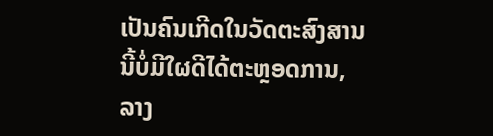ເປັນຄົນເກີດໃນວັດຕະສົງສານນີ້ບໍ່ມີໃຜດີໄດ້ຕະຫຼອດການ,ລາງ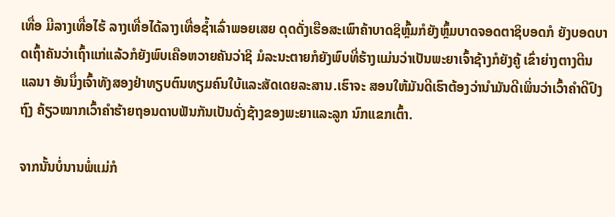ເທື່ອ ມີລາງເທື່ອໄຮ້ ລາງເທື່ອໄດ້ລາງເທື່ອຊ້ຳເລົ່າພອຍເສຍ ດຸດດັ່ງເຮືອສະເພົາຄ້າບາດຊິຫຼົ້ມກໍຍັງຫຼົ້ມບາດຈອດຕາຊິບອດກໍ ຍັງບອດບາດເຖົ້າຄັນວ່າເຖົ້າແກ່ແລ້ວກໍຍັງພົບເຄືອຫວາຍຄັນວ່າຊິ ມໍລະນະຕາຍກໍຍັງພົບທີ່ຮ້າງແມ່ນວ່າເປັນພະຍາເຈົ້າຊ້າງກໍຍັງຄູ້ ເຂົ່າຍ່າງຕາງຕີນແລນາ ອັນນຶ່ງເຈົ້າທັງສອງຢ່າທຽບຕົນທຽມຄົນໃບ້ແລະສັດເດຍລະສານ.ເຮົາຈະ ສອນໃຫ້ມັນດີເຮົາຕ້ອງວ່ານຳມັນດີເພິ່ນວ່າເວົ້າຄຳດີປົງຖົງ ຄ້ຽວໝາກເວົ້າຄຳຮ້າຍຖອນດາບຟັນກັນເປັນດັ່ງຊ້າງຂອງພະຍາແລະລູກ ນົກແຂກເຕົ້າ.

ຈາກນັ້ນບໍ່ນານພໍ່ແມ່ກໍ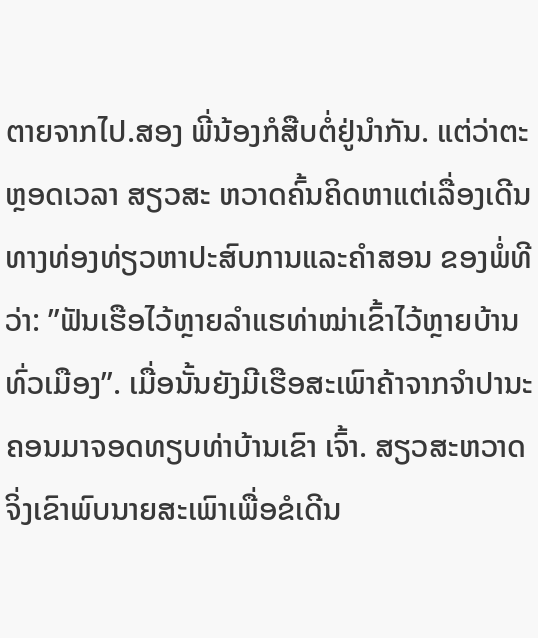ຕາຍຈາກໄປ.ສອງ ພີ່ນ້ອງກໍສືບຕໍ່ຢູ່ນຳກັນ. ແຕ່ວ່າຕະຫຼອດເວລາ ສຽວສະ ຫວາດຄົ້ນຄິດຫາແຕ່ເລື່ອງເດີນທາງທ່ອງທ່ຽວຫາປະສົບການແລະຄຳສອນ ຂອງພໍ່ທີວ່າ: ”ຟັນເຮືອໄວ້ຫຼາຍລຳແຮທ່າໝ່າເຂົ້າໄວ້ຫຼາຍບ້ານທົ່ວເມືອງ”. ເມື່ອນັ້ນຍັງມີເຮືອສະເພົາຄ້າຈາກຈຳປານະຄອນມາຈອດທຽບທ່າບ້ານເຂົາ ເຈົ້າ. ສຽວສະຫວາດຈິ່ງເຂົາພົບນາຍສະເພົາເພື່ອຂໍເດີນ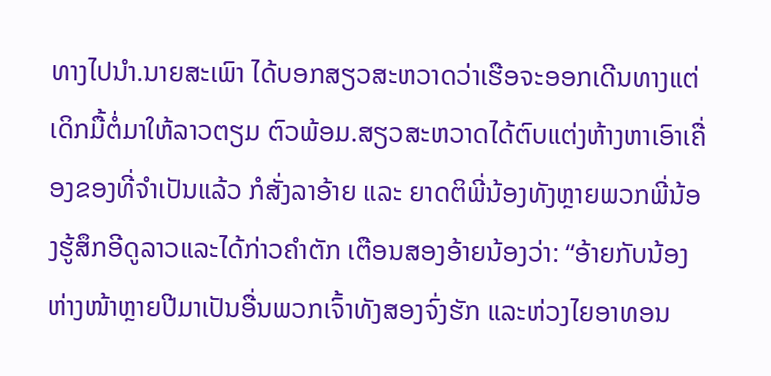ທາງໄປນຳ.ນາຍສະເພົາ ໄດ້ບອກສຽວສະຫວາດວ່າເຮືອຈະອອກເດີນທາງແຕ່ເດິກມື້ຕໍ່ມາໃຫ້ລາວຕຽມ ຕົວພ້ອມ.ສຽວສະຫວາດໄດ້ຕົບແຕ່ງຫ້າງຫາເອົາເຄື່ອງຂອງທີ່ຈຳເປັນແລ້ວ ກໍສັ່ງລາອ້າຍ ແລະ ຍາດຕິພີ່ນ້ອງທັງຫຼາຍພວກພີ່ນ້ອງຮູ້ສຶກອີດູລາວແລະໄດ້ກ່າວຄຳຕັກ ເຕືອນສອງອ້າຍນ້ອງວ່າ: “ອ້າຍກັບນ້ອງຫ່າງໜ້າຫຼາຍປີມາເປັນອື່ນພວກເຈົ້າທັງສອງຈົ່ງຮັກ ແລະຫ່ວງໄຍອາທອນ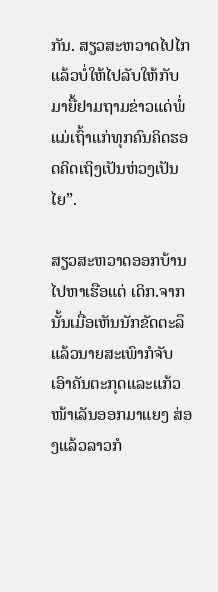ກັນ. ສຽວສະຫວາດໄປໄກແລ້ວບໍ່ໃຫ້ໄປລັບໃຫ້ກັບມາຍື້ຢາມຖາມຂ່າວແດ່ພໍ່ ແມ່ເຖົ້າແກ່ທຸກຄົນຄິດຮອດຄິດເຖິງເປັນຫ່ວງເປັນໄຍ”.

ສຽວສະຫວາດອອກບ້ານໄປຫາເຮືອແຕ່ ເດິກ.ຈາກນັ້ນເມື່ອເຫັນນັກຂັດຕະລຶ ແລ້ວນາຍສະເພົາກໍຈັບເອົາຄັນຕະກຸດແລະແກ້ວໜ້າເລັນອອກມາແຍງ ສ່ອງແລ້ວລາວກໍ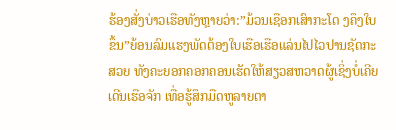ຮ້ອງສັ່ງບ່າວເຮືອທັງຫຼາຍວ່າ:”ມ້ວນເຊືອກເສົາກະໂດ ງຄຶງໃບຂຶ້ນ”ຍ້ອນລົມແຮງພັດຕ້ອງໃບເຮືອເຮືອແລ່ນໄປໄວປານຊັດກະສວຍ ທັງຄະຍອກຄອກຄອນເຮັດໃຫ້ສຽວສຫວາດຜູ້ເຊິ່ງບໍ່ເຄີຍເດີນເຮືອຈັກ ເທື່ອຮູ້ສຶກມືດຫູລາຍຕາ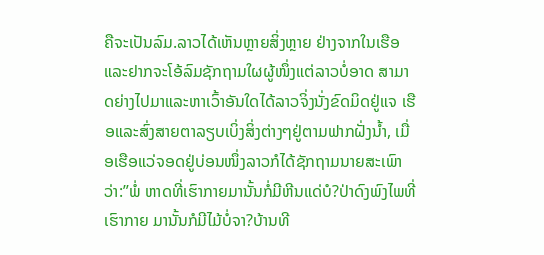ຄືຈະເປັນລົມ.ລາວໄດ້ເຫັນຫຼາຍສິ່ງຫຼາຍ ຢ່າງຈາກໃນເຮືອແລະຢາກຈະໂອ້ລົມຊັກຖາມໃຜຜູ້ໜຶ່ງແຕ່ລາວບໍ່ອາດ ສາມາດຍ່າງໄປມາແລະຫາເວົ້າອັນໃດໄດ້ລາວຈິ່ງນັ່ງຂົດມິດຢູ່ແຈ ເຮືອແລະສົ່ງສາຍຕາລຽບເບິ່ງສິ່ງຕ່າງໆຢູ່ຕາມຟາກຝັ່ງນ້ຳ, ເມື່ອເຮືອແວ່ຈອດຢູ່ບ່ອນໜຶ່ງລາວກໍໄດ້ຊັກຖາມນາຍສະເພົາ ວ່າ:”ພໍ່ ຫາດທີ່ເຮົາກາຍມານັ້ນກໍ່ມີຫີນແດ່ບໍ?ປ່າດົງພົງໄພທີ່ເຮົາກາຍ ມານັ້ນກໍມີໄມ້ບໍ່ຈາ?ບ້ານທີ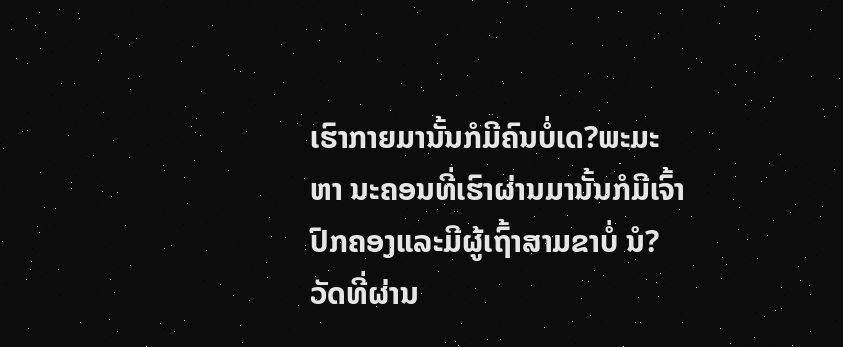ເຮົາກາຍມານັ້ນກໍມີຄົນບໍ່ເດ?ພະມະຫາ ນະຄອນທີ່ເຮົາຜ່ານມານັ້ນກໍມີເຈົ້າປົກຄອງແລະມີຜູ້ເຖົ້າສາມຂາບໍ່ ນໍ?ວັດທີ່ຜ່ານ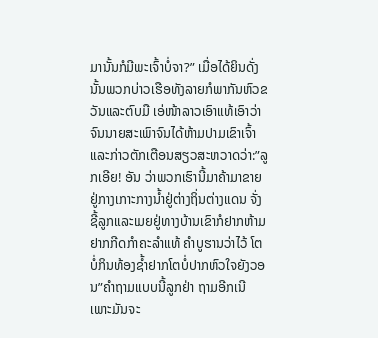ມານັ້ນກໍມີພະເຈົ້າບໍ່ຈາ?” ເມື່ອໄດ້ຍິນດັ່ງນັ້ນພວກບ່າວເຮືອທັງລາຍກໍພາກັນຫົວຂວັນແລະຕົບມື ເອ່ໜ້າລາວເອົາແທ້ເອົາວ່າຈົນນາຍສະເພົາຈົນໄດ້ຫ້າມປາມເຂົາເຈົ້າ ແລະກ່າວຕັກເຕືອນສຽວສະຫວາດວ່າ:”ລູກເອີຍ! ອັນ ວ່າພວກເຮົານີ້ມາຄ້າມາຂາຍຢູ່ກາງເກາະກາງນ້ຳຢູ່ຕ່າງຖິ່ນຕ່າງແດນ ຈັ່ງຊີ້ລູກແລະເມຍຢູ່ທາງບ້ານເຂົາກໍຢາກຫ້າມຢາກກີດກຳຄະລຳແທ້ ຄຳບູຮານວ່າໄວ້ ໂຕບໍ່ກິນທ້ອງຊ້ຳຢາກໂຕບໍ່ປາກຫົວໃຈຍັງວອນ”ຄຳຖາມແບບນີ້ລູກຢ່າ ຖາມອີກເນີເພາະມັນຈະ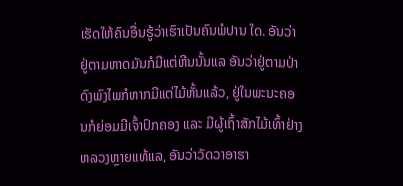ເຮັດໃຫ້ຄົນອື່ນຮູ້ວ່າເຮົາເປັນຄົນພໍປານ ໃດ. ອັນວ່າຢູ່ຕາມຫາດມັນກໍມີແຕ່ຫີນນັ້ນແລ ອັນວ່າຢູ່ຕາມປ່າດົງພົງໄພກໍຫາກມີແຕ່ໄມ້ຫັ້ນແລ້ວ, ຢູ່ໃນພະນະຄອນກໍຍ່ອມມີເຈົ້າປົກຄອງ ແລະ ມີຜູ້ເຖົ້າສັກໄມ້ເທົ້າຢ່າງຫລວງຫຼາຍແທ້ແລ, ອັນວ່າວັດວາອາຮາ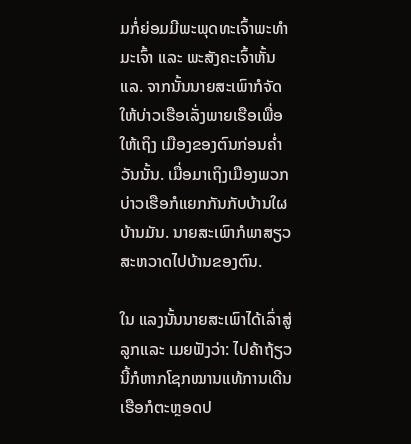ມກໍ່ຍ່ອມມີພະພຸດທະເຈົ້າພະທຳມະເຈົ້າ ແລະ ພະສັງຄະເຈົ້າຫັ້ນແລ. ຈາກນັ້ນນາຍສະເພົາກໍຈັດໃຫ້ບ່າວເຮືອເລັ່ງພາຍເຮືອເພື່ອໃຫ້ເຖິງ ເມືອງຂອງຕົນກ່ອນຄໍ່າວັນນັ້ນ. ເມື່ອມາເຖິງເມືອງພວກບ່າວເຮືອກໍແຍກກັນກັບບ້ານໃຜບ້ານມັນ. ນາຍສະເພົາກໍພາສຽວສະຫວາດໄປບ້ານຂອງຕົນ.

ໃນ ແລງນັ້ນນາຍສະເພົາໄດ້ເລົ່າສູ່ລູກແລະ ເມຍຟັງວ່າ: ໄປຄ້າຖ້ຽວນີ້ກໍຫາກໂຊກໝານແທ້ການເດີນເຮືອກໍຕະຫຼອດປ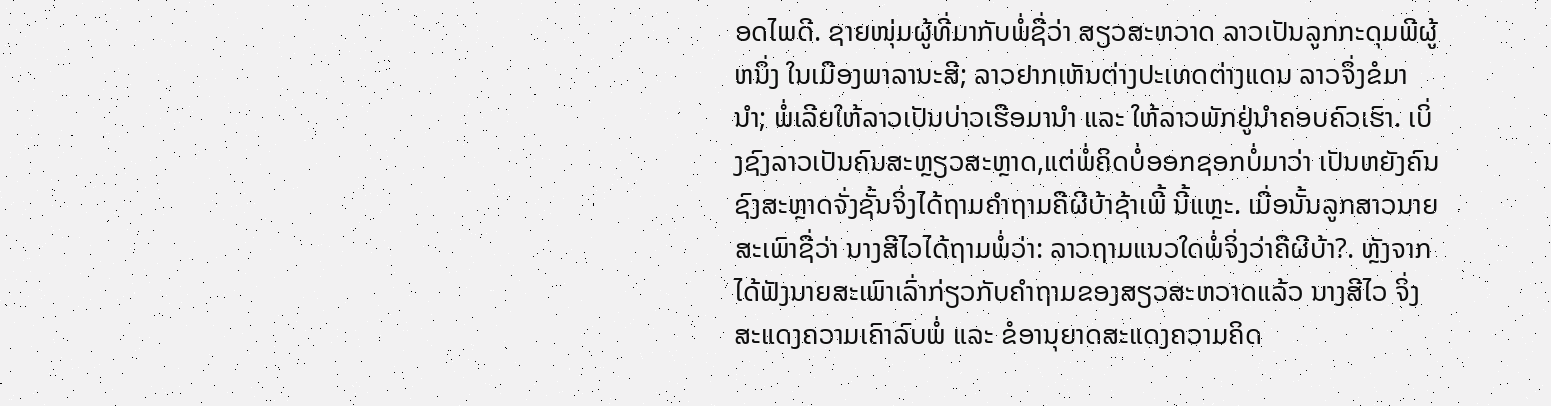ອດໄພດີ. ຊາຍໜຸ່ມຜູ້ທີ່ມາກັບພໍ່ຊື່ວ່າ ສຽວສະຫວາດ ລາວເປັນລູກກະດຸມພີຜູ້ຫນຶ່ງ ໃນເມືອງພາລານະສີ; ລາວຢາກເຫັນຕ່າງປະເທດຕ່າງແດນ ລາວຈຶ່ງຂໍມານຳ; ພໍ່ເລີຍໃຫ້ລາວເປັນບ່າວເຮືອມານຳ ແລະ ໃຫ້ລາວພັກຢູ່ນຳຄອບຄົວເຮົາ. ເບິ່ງຊົງລາວເປັນຄົນສະຫຼຽວສະຫຼາດ,ແຕ່ພໍ່ຄິດບໍ່ອອກຊອກບໍ່ມາວ່າ ເປັນຫຍັງຄົນຊົງສະຫຼາດຈັ່ງຊັ້ນຈິ່ງໄດ້ຖາມຄຳຖາມຄືຜີບ້າຊ້າເພີ້ ນີ້ແຫຼະ. ເມື່ອນັ້ນລູກສາວນາຍສະເພົາຊື່ວ່າ ນາງສີໄວໄດ້ຖາມພໍ່ວ່າ: ລາວຖາມແນວໃດພໍ່ຈິ່ງວ່າຄືຜີບ້າ?. ຫຼັງຈາກໄດ້ຟັງນາຍສະເພົາເລົ່າກ່ຽວກັບຄຳຖາມຂອງສຽວສະຫວາດແລ້ວ ນາງສີໄວ ຈິ່ງສະແດງຄວາມເຄົາລົບພໍ່ ແລະ ຂໍອານຸຍາດສະແດງຄວາມຄິດ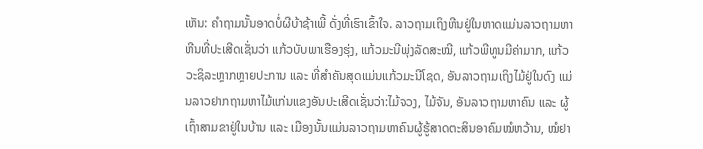ເຫັນ: ຄຳຖາມນັ້ນອາດບໍ່ຜີບ້າຊ້າເພີ້ ດັ່ງທີ່ເຮົາເຂົ້າໃຈ. ລາວຖາມເຖິງຫີນຢູ່ໃນຫາດແມ່ນລາວຖາມຫາຫີນທີ່ປະເສີດເຊັ່ນວ່າ ແກ້ວບັບພາເຮືອງຮຸ່ງ, ແກ້ວມະນີພຸ່ງລັດສະໝີ, ແກ້ວພີທູນມີຄ່າມາກ, ແກ້ວວະຊິລະຫຼາກຫຼາຍປະການ ແລະ ທີ່ສຳຄັນສຸດແມ່ນແກ້ວມະນີໂຊດ, ອັນລາວຖາມເຖິງໄມ້ຢູ່ໃນດົງ ແມ່ນລາວຢາກຖາມຫາໄມ້ແກ່ນແຂງອັນປະເສີດເຊັ່ນວ່າ:ໄມ້ຈວງ, ໄມ້ຈັນ, ອັນລາວຖາມຫາຄົນ ແລະ ຜູ້ເຖົ້າສາມຂາຢູ່ໃນບ້ານ ແລະ ເມືອງນັ້ນແມ່ນລາວຖາມຫາຄົນຜູ້ຮູ້ສາດຕະສິນອາຄົມໝໍຫວ້ານ, ໝໍຢາ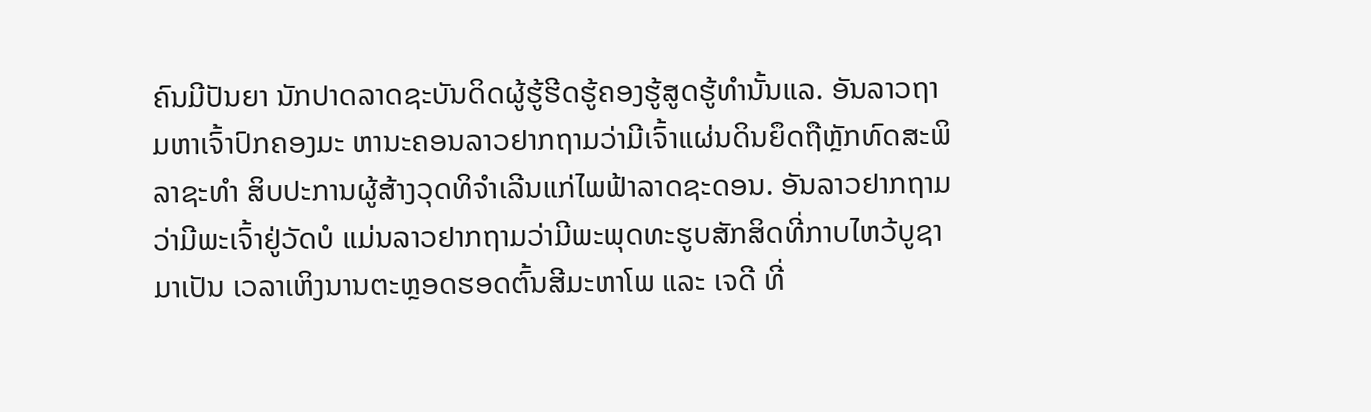ຄົນມີປັນຍາ ນັກປາດລາດຊະບັນດິດຜູ້ຮູ້ຮີດຮູ້ຄອງຮູ້ສູດຮູ້ທຳນັ້ນແລ. ອັນລາວຖາມຫາເຈົ້າປົກຄອງມະ ຫານະຄອນລາວຢາກຖາມວ່າມີເຈົ້າແຜ່ນດິນຍຶດຖືຫຼັກທົດສະພິລາຊະທຳ ສິບປະການຜູ້ສ້າງວຸດທິຈຳເລີນແກ່ໄພຟ້າລາດຊະດອນ. ອັນລາວຢາກຖາມວ່າມີພະເຈົ້າຢູ່ວັດບໍ ແມ່ນລາວຢາກຖາມວ່າມີພະພຸດທະຮູບສັກສິດທີ່ກາບໄຫວ້ບູຊາມາເປັນ ເວລາເຫິງນານຕະຫຼອດຮອດຕົ້ນສີມະຫາໂພ ແລະ ເຈດີ ທີ່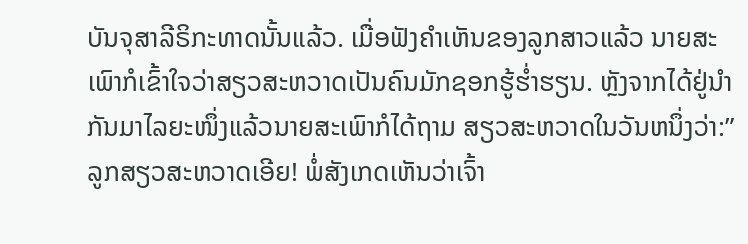ບັນຈຸສາລີຣິກະທາດນັ້ນແລ້ວ. ເມື່ອຟັງຄຳເຫັນຂອງລູກສາວແລ້ວ ນາຍສະເພົາກໍເຂົ້າໃຈວ່າສຽວສະຫວາດເປັນຄົນມັກຊອກຮູ້ຮໍ່າຮຽນ. ຫຼັງຈາກໄດ້ຢູ່ນຳກັນມາໄລຍະໜຶ່ງແລ້ວນາຍສະເພົາກໍໄດ້ຖາມ ສຽວສະຫວາດໃນວັນຫນຶ່ງວ່າ:”ລູກສຽວສະຫວາດເອີຍ! ພໍ່ສັງເກດເຫັນວ່າເຈົ້າ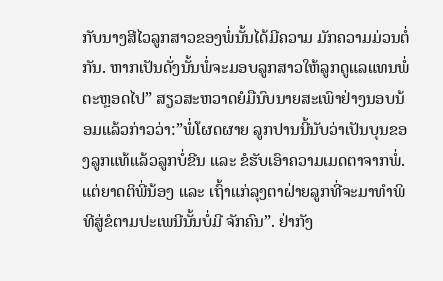ກັບນາງສີໄວລູກສາວຂອງພໍ່ນັ້ນໄດ້ມີຄວາມ ມັກຄວາມມ່ວນຕໍ່ກັນ. ຫາກເປັນດັ່ງນັ້ນພໍ່ຈະມອບລູກສາວໃຫ້ລູກດູແລແທນພໍ່ຕະຫຼອດໄປ” ສຽວສະຫວາດຍໍມືນົບນາຍສະເພົາຢ່າງນອບນ້ອມແລ້ວກ່າວວ່າ:”ພໍ່ໂຜດຜາຍ ລູກປານນີ້ນັບວ່າເປັນບຸນຂອງລູກແທ້ແລ້ວລູກບໍ່ຂີນ ແລະ ຂໍຮັບເອົາຄວາມເມດຕາຈາກພໍ່. ແຕ່ຍາດຕິພີ່ນ້ອງ ແລະ ເຖົ້າແກ່ລຸງຕາຝ່າຍລູກທີ່ຈະມາທຳພິທີສູ່ຂໍຕາມປະເພນີນັ້ນບໍ່ມີ ຈັກຄົນ”. ຢ່າກັງ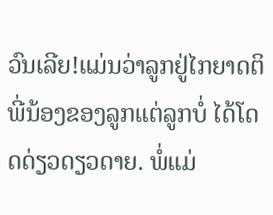ວົນເລີຍ!ແມ່ນວ່າລູກຢູ່ໄກຍາດຕິພີ່ນ້ອງຂອງລູກແຕ່ລູກບໍ່ ໄດ້ໂດດດ່ຽວດຽວດາຍ. ພໍ່ແມ່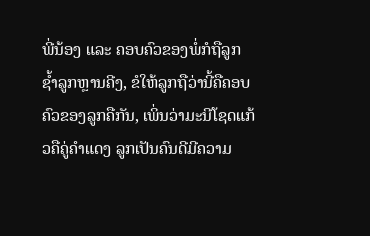ພີ່ນ້ອງ ແລະ ຄອບຄົວຂອງພໍ່ກໍຖືລູກຊ້ຳລູກຫຼານຄີງ, ຂໍໃຫ້ລູກຖືວ່ານີ້ຄືຄອບຄົວຂອງລູກຄືກັນ, ເພິ່ນວ່າມະນີໂຊດແກ້ວຄືຄູ່ຄຳແດງ ລູກເປັນຄົນດີມີຄວາມ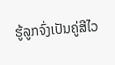ຮູ້ລູກຈົ່ງເປັນຄູ່ສີໄວ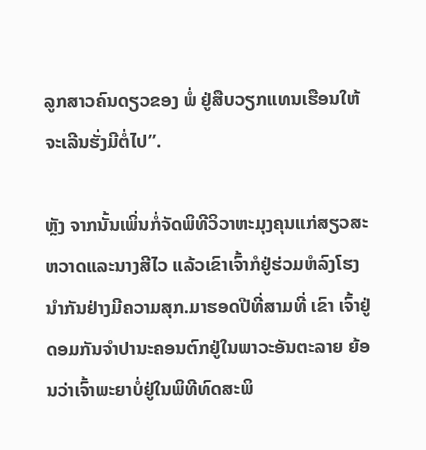ລູກສາວຄົນດຽວຂອງ ພໍ່ ຢູ່ສືບວຽກແທນເຮືອນໃຫ້ຈະເລີນຮັ່ງມີຕໍ່ໄປ”.

ຫຼັງ ຈາກນັ້ນເພິ່ນກໍ່ຈັດພິທີວິວາຫະມຸງຄຸນແກ່ສຽວສະຫວາດແລະນາງສີໄວ ແລ້ວເຂົາເຈົ້າກໍຢູ່ຮ່ວມຫໍລົງໂຮງນຳກັນຢ່າງມີຄວາມສຸກ.ມາຮອດປີທີ່ສາມທີ່ ເຂົາ ເຈົ້າຢູ່ດອມກັນຈຳປານະຄອນຕົກຢູ່ໃນພາວະອັນຕະລາຍ ຍ້ອນວ່າເຈົ້າພະຍາບໍ່ຢູ່ໃນພິທີທົດສະພິ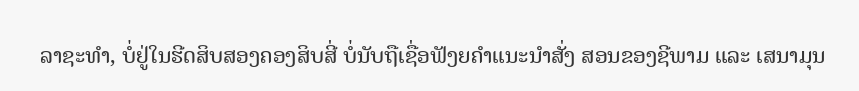ລາຊະທຳ, ບໍ່ຢູ່ໃນຮີດສິບສອງຄອງສິບສີ່ ບໍ່ນັບຖືເຊື່ອຟັງຍຄຳແນະນຳສັ່ງ ສອນຂອງຊີພາມ ແລະ ເສນາມຸນ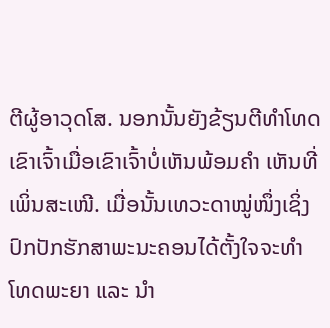ຕີຜູ້ອາວຸດໂສ. ນອກນັ້ນຍັງຂ້ຽນຕີທຳໂທດເຂົາເຈົ້າເມື່ອເຂົາເຈົ້າບໍ່ເຫັນພ້ອມຄຳ ເຫັນທີ່ເພິ່ນສະເໜີ. ເມື່ອນັ້ນເທວະດາໝູ່ໜຶ່ງເຊິ່ງປົກປັກຮັກສາພະນະຄອນໄດ້ຕັ້ງໃຈຈະທຳ ໂທດພະຍາ ແລະ ນຳ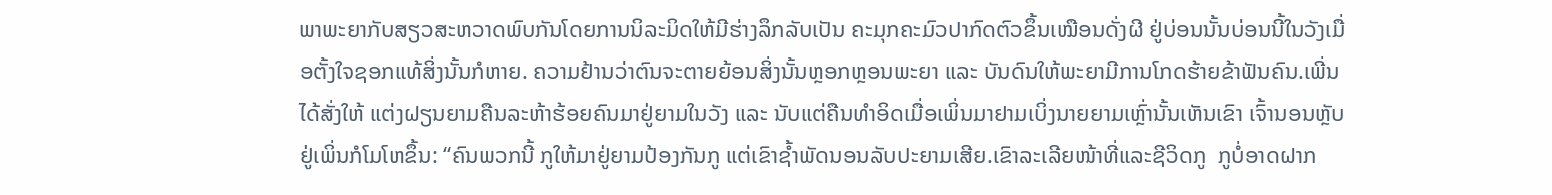ພາພະຍາກັບສຽວສະຫວາດພົບກັນໂດຍການນິລະມິດໃຫ້ມີຮ່າງລຶກລັບເປັນ ຄະມຸກຄະມົວປາກົດຕົວຂຶ້ນເໝືອນດັ່ງຜີ ຢູ່ບ່ອນນັ້ນບ່ອນນີ້ໃນວັງເມື່ອຕັ້ງໃຈຊອກແທ້ສິ່ງນັ້ນກໍຫາຍ. ຄວາມຢ້ານວ່າຕົນຈະຕາຍຍ້ອນສິ່ງນັ້ນຫຼອກຫຼອນພະຍາ ແລະ ບັນດົນໃຫ້ພະຍາມີການໂກດຮ້າຍຂ້າຟັນຄົນ.ເພີ່ນໄດ້ສັ່ງໃຫ້ ແຕ່ງຝຽນຍາມຄືນລະຫ້າຮ້ອຍຄົນມາຢູ່ຍາມໃນວັງ ແລະ ນັບແຕ່ຄືນທຳອິດເມື່ອເພິ່ນມາຢາມເບິ່ງນາຍຍາມເຫຼົ່ານັ້ນເຫັນເຂົາ ເຈົ້ານອນຫຼັບຢູ່ເພິ່ນກໍໂມໂຫຂຶ້ນ: “ຄົນພວກນີ້ ກູໃຫ້ມາຢູ່ຍາມປ້ອງກັນກູ ແຕ່ເຂົາຊໍ້າພັດນອນລັບປະຍາມເສີຍ.ເຂົາລະເລີຍໜ້າທີ່ແລະຊີວິດກູ  ກູບໍ່ອາດຝາກ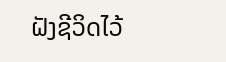ຝັງຊີວິດໄວ້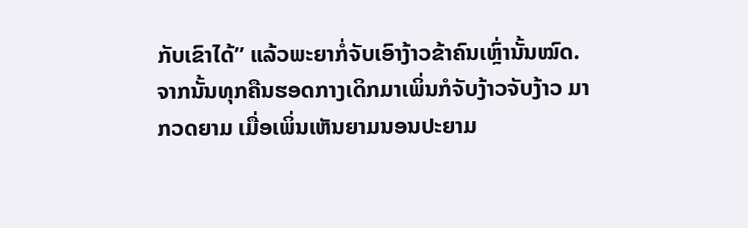ກັບເຂົາໄດ້” ແລ້ວພະຍາກໍ່ຈັບເອົາງ້າວຂ້າຄົນເຫຼົ່ານັ້ນໝົດ. ຈາກນັ້ນທຸກຄືນຮອດກາງເດິກມາເພິ່ນກໍຈັບງ້າວຈັບງ້າວ ມາກວດຍາມ ເມື່ອເພິ່ນເຫັນຍາມນອນປະຍາມ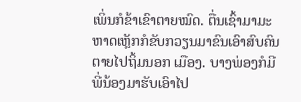ເພິ່ນກໍຂ້າເຂົາຕາຍໝົດ. ຕື່ນເຊົ້າມາມະຫາດເຫຼັກກໍຂັບກວຽນມາຂົນເອົາສົບຄົນຕາຍໄປຖິ້ມນອກ ເມືອງ. ບາງພ່ອງກໍມີພີ່ນ້ອງມາຮັບເອົາໄປ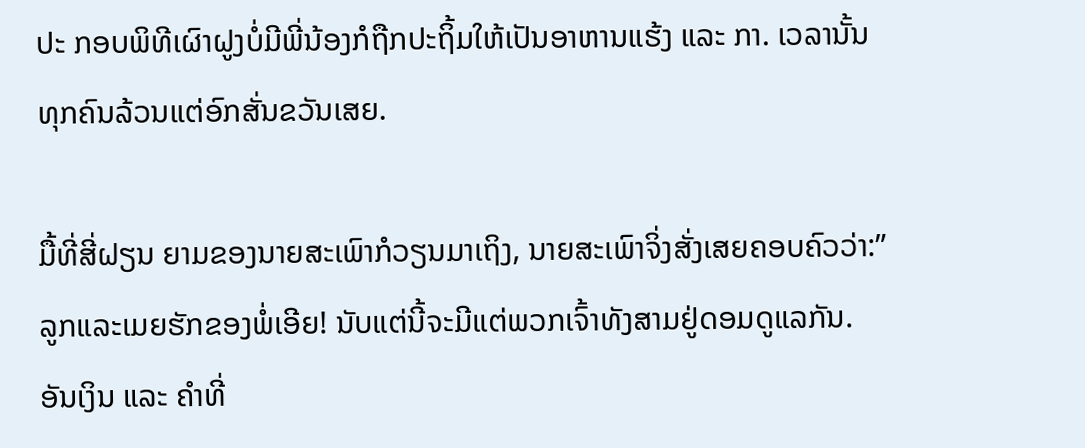ປະ ກອບພິທີເຜົາຝູງບໍ່ມີພີ່ນ້ອງກໍຖືກປະຖິ້ມໃຫ້ເປັນອາຫານແຮ້ງ ແລະ ກາ. ເວລານັ້ນທຸກຄົນລ້ວນແຕ່ອົກສັ່ນຂວັນເສຍ.

ມື້ທີ່ສີ່ຝຽນ ຍາມຂອງນາຍສະເພົາກໍວຽນມາເຖິງ, ນາຍສະເພົາຈິ່ງສັ່ງເສຍຄອບຄົວວ່າ:”ລູກແລະເມຍຮັກຂອງພໍ່ເອີຍ! ນັບແຕ່ນີ້ຈະມີແຕ່ພວກເຈົ້າທັງສາມຢູ່ດອມດູແລກັນ. ອັນເງິນ ແລະ ຄຳທີ່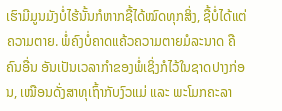ເຮົາມີມູນມັງບໍ່ໄຮ້ນັ້ນກໍຫາກຊື້ໄດ້ໝົດທຸກສິ່ງ, ຊື້ບໍ່ໄດ້ແຕ່ຄວາມຕາຍ. ພໍ່ຄົງບໍ່ຄາດແຄ້ວຄວາມຕາຍມໍລະນາດ ຄືຄົນອື່ນ ອັນເປັນເວລາກຳຂອງພໍ່ເຊິ່ງກໍໄວ້ໃນຊາດປາງກ່ອນ, ເໝືອນດັ່ງສາທຸເຖົ້າກັບງົວແມ່ ແລະ ພະໂມກຄະລາ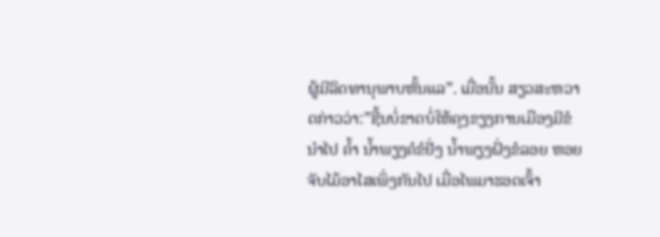ຜູ້ມີລິດທານຸພາບຫັ້ນແລ”. ເມື່ອນັ້ນ ສຽວສະຫວາດກ່າວວ່າ:”ຊີ້ນບໍ່ຂາດບໍ່ໃຫ້ຄຸງຂຽງການເມືອງມີຂໍນຳໄປ ຄ້ຳ ນ້ຳພຽງຄໍຂໍຢັ່ງ ນ້ຳພຽງຝັ່ງຂໍລອຍ ຫອຍຈັບໄມ້ອາໄສເພິ່ງກັນໄປ ເມື່ອໄພມາຮອດເຈົ້າ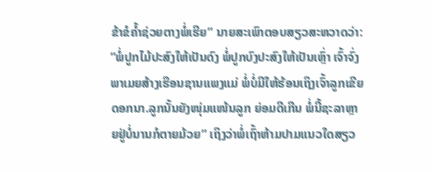ຂ້າຂໍຄ້ຳຊ່ວຍຕາງພໍ່ເຮີຍ” ນາຍສະເພົາຕອບສຽວສະຫວາດວ່າ: ”ພໍ່ປູກໄມ້ປະສົງໃຫ້ເປັນດົງ ພໍ່ປູກບົງປະສົງໃຫ້ເປັນເຫຼົ່າ ເຈົ້າຈົ່ງພາເມຍສ້າງເຮືອນຊານແພງແມ່ ພໍ່ບໍ່ມີໃຫ້ຮ້ອນເຖິງເຈົ້າລູກເຂີຍດອກນາ.ລູກນັ້ນຍັງໜຸ່ມແໜ້ນລູກ ຍ່ອມດີເກີນ ພໍ່ນີ້ຊະລາຫຼາຍຢູ່ບໍ່ນານກໍຕາຍມ້ວຍ” ເຖິງວ່າພໍ່ເຖົ້າຫ້າມປາມແນວໃດສຽວ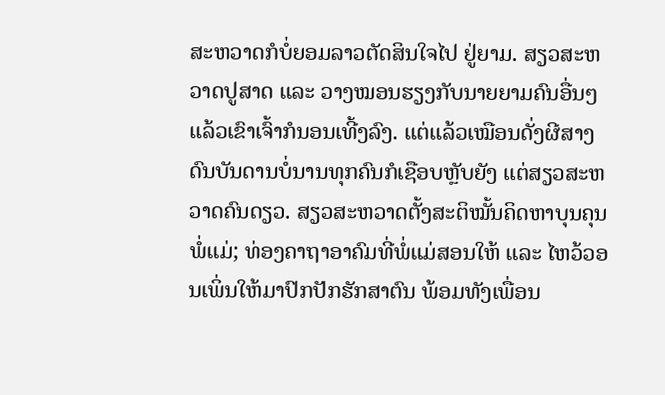ສະຫວາດກໍບໍ່ຍອມລາວຕັດສິນໃຈໄປ ຢູ່ຍາມ. ສຽວສະຫວາດປູສາດ ແລະ ວາງໝອນຮຽງກັບນາຍຍາມຄົນອື່ນໆແລ້ວເຂົາເຈົ້າກໍນອນເທີ້ງລົງ. ແຕ່ແລ້ວເໝືອນດັ່ງຜີສາງດົນບັນດານບໍ່ນານທຸກຄົນກໍເຊືອບຫຼັບຍັງ ແຕ່ສຽວສະຫວາດຄົນດຽວ. ສຽວສະຫວາດຕັ້ງສະຕິໝັ້ນຄິດຫາບຸນຄຸນພໍ່ແມ່; ທ່ອງຄາຖາອາຄົມທີ່ພໍ່ແມ່ສອນໃຫ້ ແລະ ໄຫວ້ວອນເພິ່ນໃຫ້ມາປົກປັກຮັກສາຕົນ ພ້ອມທັງເພື່ອນ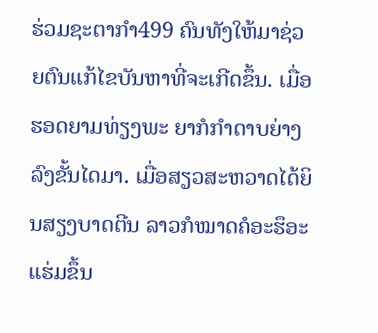ຮ່ວມຊະຕາກຳ499 ຄົນທັງໃຫ້ມາຊ່ວຍຕົນແກ້ໄຂບັນຫາທີ່ຈະເກີດຂຶ້ນ. ເມື່ອຮອດຍາມທ່ຽງພະ ຍາກໍກຳດາບຍ່າງລົງຂັ້ນໄດມາ. ເມື່ອສຽວສະຫວາດໄດ້ຍິນສຽງບາດຕີນ ລາວກໍໝາດຄໍອະຮຶອະແຮ່ມຂຶ້ນ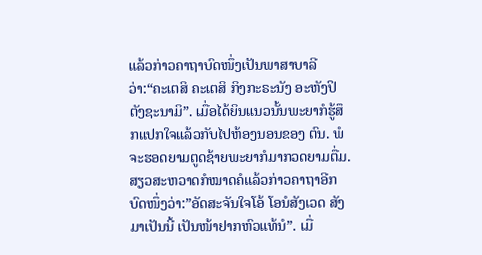ແລ້ວກ່າວຄາຖາບົດໜຶ່ງເປັນພາສາບາລີ ວ່າ:“ຄະເຕສິ ຄະເຕສິ ກິງກະຣະນັງ ອະຫັງປິຕັງຊະນາມິ”. ເມື່ອໄດ້ຍິນແນວນັ້ນພະຍາກໍຮູ້ສຶກແປກໃຈແລ້ວກັບໄປຫ້ອງນອນຂອງ ຕົນ. ພໍຈະຮອດຍາມຕູດຊ້າຍພະຍາກໍມາກວດຍາມຕື່ມ. ສຽວສະຫວາດກໍໝາດຄໍແລ້ວກ່າວຄາຖາອີກບົດໜຶ່ງວ່າ:”ອັດສະຈັນໃຈໂອ້ ໂອນໍສັງເວດ ສັງມາເປັນນີ້ ເປັນໜ້າຢາກຫົວແທ້ນໍ”. ເມື່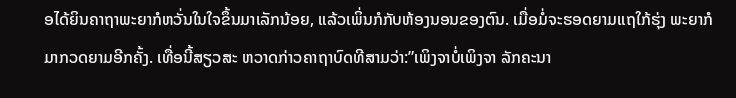ອໄດ້ຍິນຄາຖາພະຍາກໍຫວັ່ນໃນໃຈຂຶ້ນມາເລັກນ້ອຍ, ແລ້ວເພິ່ນກໍກັບຫ້ອງນອນຂອງຕົນ. ເມື່ອມໍ່ຈະຮອດຍາມແຖໃກ້ຮຸ່ງ ພະຍາກໍມາກວດຍາມອີກຄັ້ງ. ເທື່ອນີ້ສຽວສະ ຫວາດກ່າວຄາຖາບົດທີສາມວ່າ:”ເພິງຈາບໍ່ເພິງຈາ ລັກຄະນາ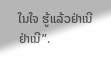ໃນໃຈ ຮູ້ແລ້ວຢ່າເນີ ຢ່າເນີ”.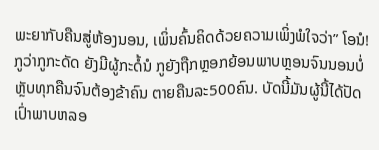ພະຍາກັບຄືນສູ່ຫ້ອງນອນ, ເພິ່ນຄົ້ນຄິດດ້ວຍຄວາມເພິ່ງພໍໃຈວ່າ” ໂອນໍ! ກູວ່າກູກະດັດ ຍັງມີຜູ້ກະດໍ້ນໍ ກູຍັງຖືກຫຼອກຍ້ອນພາບຫຼອນຈົນນອນບໍ່ຫຼັບທຸກຄືນຈົນຕ້ອງຂ້າຄົນ ຕາຍຄືນລະ500ຄົນ. ບັດນີ້ມັນຜູ້ນີ້ໄດ້ປັດເປົ່າພາບຫລອ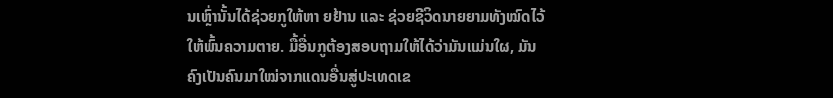ນເຫຼົ່ານັ້ນໄດ້ຊ່ວຍກູໃຫ້ຫາ ຍຢ້ານ ແລະ ຊ່ວຍຊີວິດນາຍຍາມທັງໝົດໄວ້ໃຫ້ພົ້ນຄວາມຕາຍ. ມື້ອື່ນກູຕ້ອງສອບຖາມໃຫ້ໄດ້ວ່າມັນແມ່ນໃຜ, ມັນຄົງເປັນຄົນມາໃໝ່ຈາກແດນອື່ນສູ່ປະເທດເຂ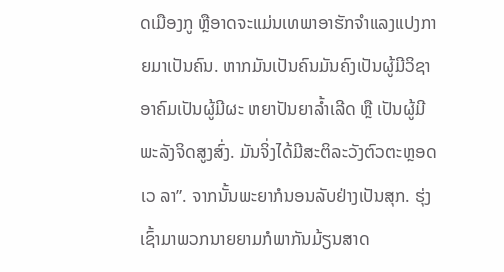ດເມືອງກູ ຫຼືອາດຈະແມ່ນເທພາອາຮັກຈຳແລງແປງກາຍມາເປັນຄົນ. ຫາກມັນເປັນຄົນມັນຄົງເປັນຜູ້ມີວິຊາອາຄົມເປັນຜູ້ມີຜະ ຫຍາປັນຍາລ້ຳເລີດ ຫຼື ເປັນຜູ້ມີພະລັງຈິດສູງສົ່ງ. ມັນຈິ່ງໄດ້ມີສະຕິລະວັງຕົວຕະຫຼອດເວ ລາ”. ຈາກນັ້ນພະຍາກໍນອນລັບຢ່າງເປັນສຸກ. ຮຸ່ງເຊົ້າມາພວກນາຍຍາມກໍພາກັນມ້ຽນສາດ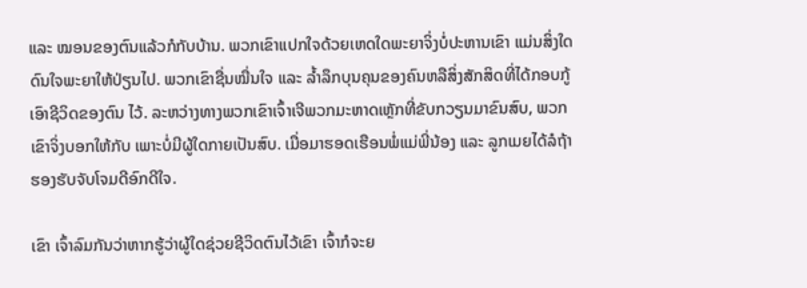ແລະ ໝອນຂອງຕົນແລ້ວກໍກັບບ້ານ. ພວກເຂົາແປກໃຈດ້ວຍເຫດໃດພະຍາຈິ່ງບໍ່ປະຫານເຂົາ ແມ່ນສິ່ງໃດດົນໃຈພະຍາໃຫ້ປ່ຽນໄປ. ພວກເຂົາຊື່ນໝື່ນໃຈ ແລະ ລ້ຳລຶກບຸນຄຸນຂອງຄົນຫລືສິ່ງສັກສິດທີ່ໄດ້ກອບກູ້ເອົາຊີວິດຂອງຕົນ ໄວ້. ລະຫວ່າງທາງພວກເຂົາເຈົ້າເຈີພວກມະຫາດເຫຼັກທີ່ຂັບກວຽນມາຂົນສົບ, ພວກເຂົາຈິ່ງບອກໃຫ້ກັບ ເພາະບໍ່ມີຜູ້ໃດກາຍເປັນສົບ. ເມື່ອມາຮອດເຮືອນພໍ່ແມ່ພີ່ນ້ອງ ແລະ ລູກເມຍໄດ້ລໍຖ້າຮອງຮັບຈັບໂຈມດີອົກດີໃຈ.

ເຂົາ ເຈົ້າລົມກັນວ່າຫາກຮູ້ວ່າຜູ້ໃດຊ່ວຍຊີວິດຕົນໄວ້ເຂົາ ເຈົ້າກໍຈະຍ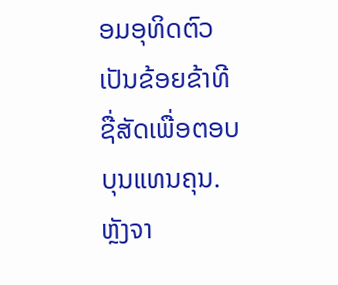ອມອຸທິດຕົວເປັນຂ້ອຍຂ້າທີຊື່ສັດເພື່ອຕອບບຸນແທນຄຸນ. ຫຼັງຈາ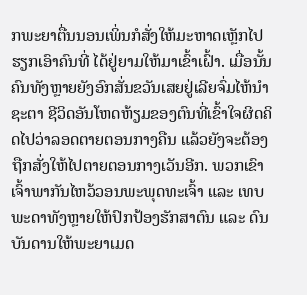ກພະຍາຕື່ນນອນເພິ່ນກໍສັ່ງໃຫ້ມະຫາດເຫຼັກໄປຮຽກເອົາຄົນທີ່ ໄດ້ຢູ່ຍາມໃຫ້ມາເຂົ້າເຝົ້າ. ເມື່ອນັ້ນຄົນທັງຫຼາຍຍັງອົກສັ່ນຂວັນເສຍຢູ່ເລີຍຈົ່ມໄຫ້ນຳຊະຕາ ຊີວິດອັນໂຫດຫ້ຽມຂອງຕົນທີ່ເຂົ້າໃຈຜິດຄິດໄປວ່າລອດຕາຍຕອນກາງຄືນ ແລ້ວຍັງຈະຕ້ອງຖືກສັ່ງໃຫ້ໄປຕາຍຕອນກາງເວັນອີກ. ພວກເຂົາເຈົ້າພາກັນໄຫວ້ວອນພະພຸດທະເຈົ້າ ແລະ ເທບພະດາທັງຫຼາຍໃຫ້ປົກປ້ອງຮັກສາຕົນ ແລະ ດົນບັນດານໃຫ້ພະຍາເມດ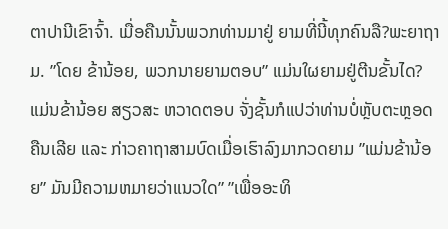ຕາປານີເຂົາຈົ້າ. ເມື່ອຄືນນັ້ນພວກທ່ານມາຢູ່ ຍາມທີ່ນີ້ທຸກຄົນລື?ພະຍາຖາມ. ”ໂດຍ ຂ້ານ້ອຍ, ພວກນາຍຍາມຕອບ” ແມ່ນໃຜຍາມຢູ່ຕີນຂັ້ນໄດ? ແມ່ນຂ້ານ້ອຍ ສຽວສະ ຫວາດຕອບ ຈັ່ງຊັ້ນກໍແປວ່າທ່ານບໍ່ຫຼັບຕະຫຼອດຄືນເລີຍ ແລະ ກ່າວຄາຖາສາມບົດເມື່ອເຮົາລົງມາກວດຍາມ ”ແມ່ນຂ້ານ້ອຍ” ມັນມີຄວາມຫມາຍວ່າແນວໃດ” ”ເພື່ອອະທິ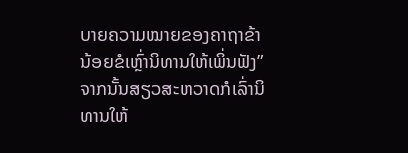ບາຍຄວາມໝາຍຂອງຄາຖາຂ້ານ້ອຍຂໍເຫຼົ່ານິທານໃຫ້ເພິ່ນຟັງ” ຈາກນັ້ນສຽວສະຫວາດກໍເລົ່ານິທານໃຫ້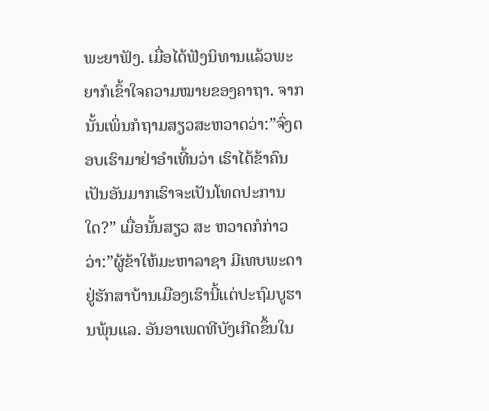ພະຍາຟັງ. ເມື່ອໄດ້ຟັງນິທານແລ້ວພະຍາກໍເຂົ້າໃຈຄວາມໝາຍຂອງຄາຖາ. ຈາກນັ້ນເພິ່ນກໍຖາມສຽວສະຫວາດວ່າ:”ຈົ່ງຕອບເຮົາມາຢ່າອຳເທີ້ນວ່າ ເຮົາໄດ້ຂ້າຄົນເປັນອັນມາກເຮົາຈະເປັນໂທດປະການໃດ?” ເມື່ອນັ້ນສຽວ ສະ ຫວາດກໍກ່າວວ່າ:”ຜູ້ຂ້າໃຫ້ມະຫາລາຊາ ມີເທບພະດາຢູ່ຮັກສາບ້ານເມືອງເຮົານີ້ແຕ່ປະຖົມບູຮານພຸ້ນແລ. ອັນອາເພດທີບັງເກີດຂຶ້ນໃນ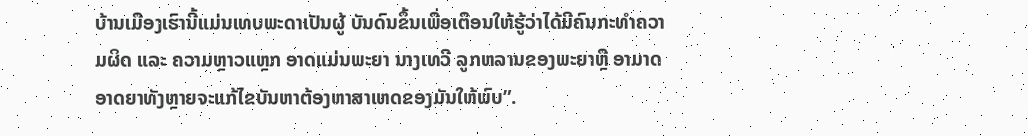ບ້ານເມືອງເຮົານີ້ແມ່ນເທບພະດາເປັນຜູ້ ບັນດົນຂຶ້ນເພື່ອເຕືອນໃຫ້ຮູ້ວ່າໄດ້ມີຄົນກະທຳຄວາມຜິດ ແລະ ຄວາມຫຼາວແຫຼກ ອາດແມ່ນພະຍາ ນາງເທວີ ລູກຫລານຂອງພະຍາຫຼື ອາມາດອາດຍາທັງຫຼາຍຈະແກ້ໄຂບັນຫາຕ້ອງຫາສາເຫດຂອງມັນໃຫ້ພົບ”.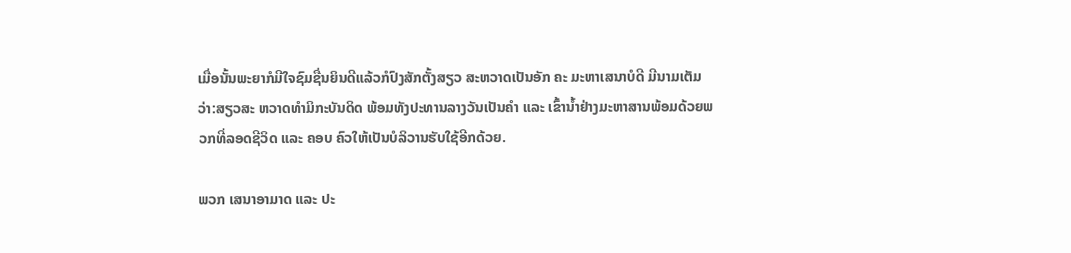ເມື່ອນັ້ນພະຍາກໍມີໃຈຊົມຊື່ນຍິນດີແລ້ວກໍປົງສັກຕັ້ງສຽວ ສະຫວາດເປັນອັກ ຄະ ມະຫາເສນາບໍດີ ມີນາມເຕັມວ່າ:ສຽວສະ ຫວາດທຳມິກະບັນດິດ ພ້ອມທັງປະທານລາງວັນເປັນຄຳ ແລະ ເຂົ້ານ້ຳຢ່າງມະຫາສານພ້ອມດ້ວຍພວກທີ່ລອດຊີວິດ ແລະ ຄອບ ຄົວໃຫ້ເປັນບໍລິວານຮັບໃຊ້ອີກດ້ວຍ.

ພວກ ເສນາອາມາດ ແລະ ປະ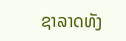ຊາລາດທັງ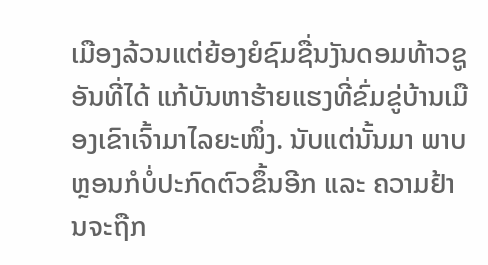ເມືອງລ້ວນແຕ່ຍ້ອງຍໍຊົມຊື່ນງັນດອມທ້າວຊູອັນທີ່ໄດ້ ແກ້ບັນຫາຮ້າຍແຮງທີ່ຂົ່ມຂູ່ບ້ານເມືອງເຂົາເຈົ້າມາໄລຍະໜຶ່ງ. ນັບແຕ່ນັ້ນມາ ພາບຫຼອນກໍບໍ່ປະກົດຕົວຂຶ້ນອີກ ແລະ ຄວາມຢ້ານຈະຖືກ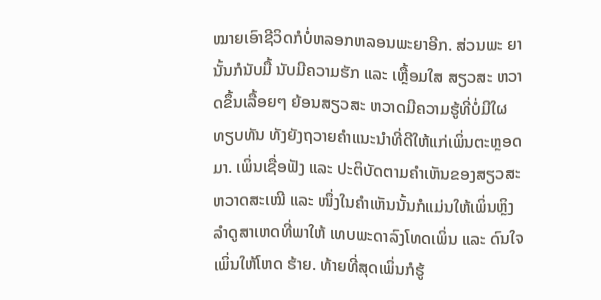ໝາຍເອົາຊີວິດກໍບໍ່ຫລອກຫລອນພະຍາອີກ. ສ່ວນພະ ຍານັ້ນກໍນັບມື້ ນັບມີຄວາມຮັກ ແລະ ເຫຼື້ອມໃສ ສຽວສະ ຫວາດຂຶ້ນເລື້ອຍໆ ຍ້ອນສຽວສະ ຫວາດມີຄວາມຮູ້ທີ່ບໍ່ມີໃຜທຽບທັນ ທັງຍັງຖວາຍຄຳແນະນຳທີ່ດີໃຫ້ແກ່ເພິ່ນຕະຫຼອດ ມາ. ເພິ່ນເຊື່ອຟັງ ແລະ ປະຕິບັດຕາມຄຳເຫັນຂອງສຽວສະຫວາດສະເໝີ ແລະ ໜຶ່ງໃນຄຳເຫັນນັ້ນກໍແມ່ນໃຫ້ເພິ່ນຫຼິງລຳດູສາເຫດທີ່ພາໃຫ້ ເທບພະດາລົງໂທດເພິ່ນ ແລະ ດົນໃຈເພິ່ນໃຫ້ໂຫດ ຮ້າຍ. ທ້າຍທີ່ສຸດເພິ່ນກໍຮູ້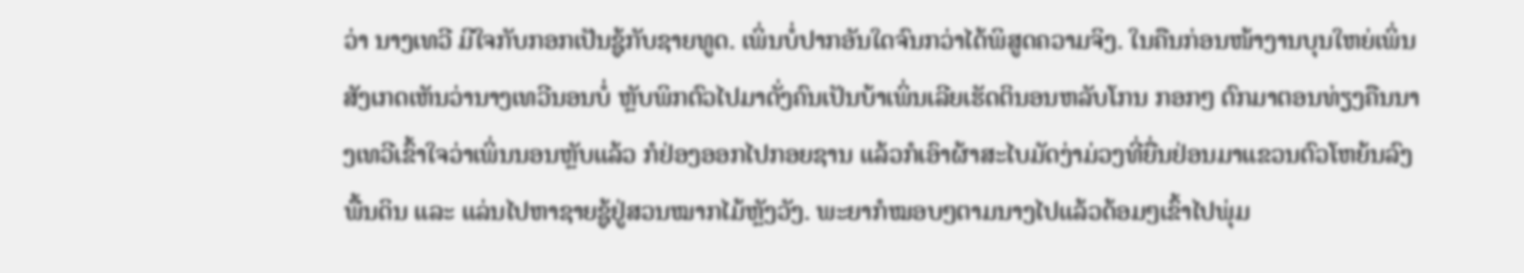ວ່າ ນາງເທວີ ມີໃຈກັບກອກເປັນຊູ້ກັບຊາຍທູດ. ເພິ່ນບໍ່ປາກອັນໃດຈົນກວ່າໄດ້ພິສູດຄວາມຈິງ. ໃນຄືນກ່ອນໜ້າງານບຸນໃຫຍ່ເພິ່ນສັງເກດເຫັນວ່ານາງເທວີນອນບໍ່ ຫຼັບພິກຕົວໄປມາດັ່ງຄົນເປັນບ້າເພິ່ນເລີຍເຮັດຕິນອນຫລັບໂກນ ກອກໆ ຕົກມາຕອນທ່ຽງຄືນນາງເທວີເຂົ້າໃຈວ່າເພິ່ນນອນຫຼັບແລ້ວ ກໍຢ່ອງອອກໄປກອຍຊານ ແລ້ວກໍເອົາຜ້າສະໄບມັດງ່າມ່ວງທີ່ຍື່ນຢ່ອນມາແຂວນຕົວໂຫຍ້ນລົງ ພື້ນດິນ ແລະ ແລ່ນໄປຫາຊາຍຊູ້ຢູ່ສວນໝາກໄມ້ຫຼັງວັງ. ພະຍາກໍໝອບໆຕາມນາງໄປແລ້ວດ້ອມໆເຂົ້າໄປພຸ່ມ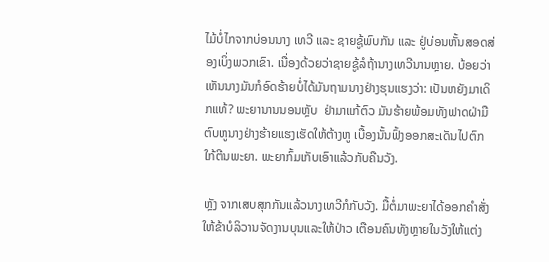ໄມ້ບໍ່ໄກຈາກບ່ອນນາງ ເທວີ ແລະ ຊາຍຊູ້ພົບກັນ ແລະ ຢູ່ບ່ອນຫັ້ນສອດສ່ອງເບິ່ງພວກເຂົາ. ເນື່ອງດ້ວຍວ່າຊາຍຊູ້ລໍຖ້ານາງເທວີນານຫຼາຍ. ບ້ອຍວ່າເຫັນນາງມັນກໍອົດຮ້າຍບໍ່ໄດ້ມັນຖາມນາງຢ່າງຮຸນແຮງວ່າ: ເປັນຫຍັງມາເດິກແທ້? ພະຍານານນອນຫຼັບ  ຢ່າມາແກ້ຕົວ ມັນຮ້າຍພ້ອມທັງຟາດຝ່າມືຕົບຫູນາງຢ່າງຮ້າຍແຮງເຮັດໃຫ້ຕ້າງຫູ ເບື້ອງນັ້ນຟົ້ງອອກສະເດັນໄປຕົກໃກ້ຕີນພະຍາ. ພະຍາກົ້ມເກັບເອົາແລ້ວກັບຄືນວັງ.

ຫຼັງ ຈາກເສບສຸກກັນແລ້ວນາງເທວີກໍກັບວັງ. ມື້ຕໍ່ມາພະຍາໄດ້ອອກຄຳສັ່ງໃຫ້ຂ້າບໍລິວານຈັດງານບຸນແລະໃຫ້ປ່າວ ເຕືອນຄົນທັງຫຼາຍໃນວັງໃຫ້ແຕ່ງ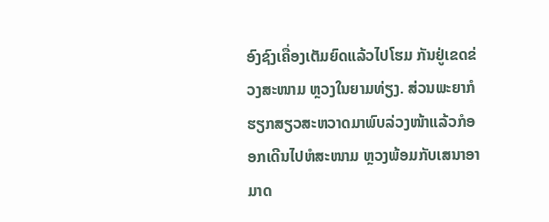ອົງຊົງເຄື່ອງເຕັມຍົດແລ້ວໄປໂຮມ ກັນຢູ່ເຂດຂ່ວງສະໜາມ ຫຼວງໃນຍາມທ່ຽງ. ສ່ວນພະຍາກໍຮຽກສຽວສະຫວາດມາພົບລ່ວງໜ້າແລ້ວກໍອອກເດີນໄປຫໍສະໜາມ ຫຼວງພ້ອມກັບເສນາອາມາດ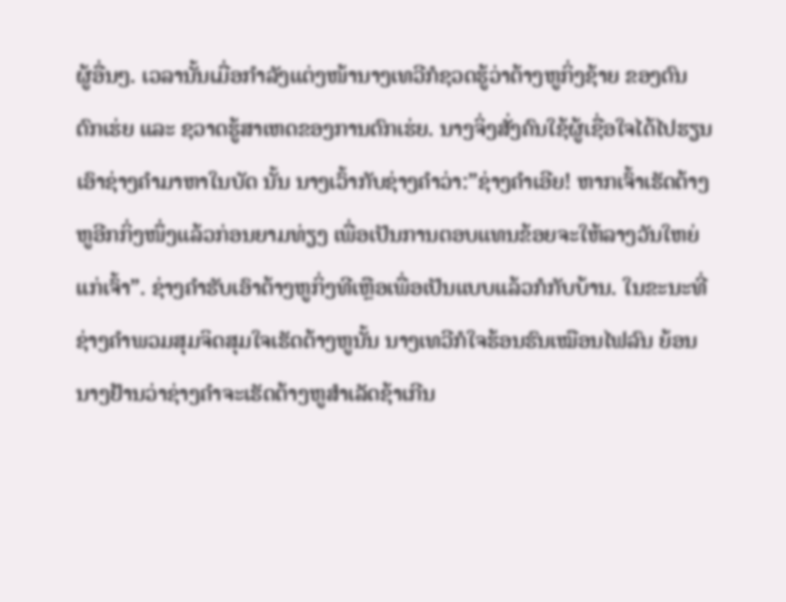ຜູ້ອື່ນໆ. ເວລານັ້ນເມື່ອກຳລັງແຕ່ງໜ້ານາງເທວີກໍຊວດຮູ້ວ່າຕ້າງຫູກິ່ງຊ້າຍ ຂອງຕົນຕົກເຮ່ຍ ແລະ ຊວາດຮູ້ສາເຫດຂອງການຕົກເຮ່ຍ. ນາງຈິ່ງສັ່ງຄົນໃຊ້ຜູ້ເຊື່ອໃຈໄດ້ໄປຮຽນເອົາຊ່າງຄຳມາຫາໃນບັດ ນັ້ນ ນາງເວົ້າກັບຊ່າງຄຳວ່າ:”ຊ່າງຄຳເອີຍ! ຫາກເຈົ້າເຮັດຕ້າງຫູອີກກິ່ງໜຶ່ງແລ້ວກ່ອນຍາມທ່ຽງ ເພື່ອເປັນການຕອບແທນຂ້ອຍຈະໃຫ້ລາງວັນໃຫຍ່ແກ່ເຈົ້າ”. ຊ່າງຄຳຮັບເອົາຕ້າງຫູກິ່ງທີເຫຼືອເພື່ອເປັນແບບແລ້ວກໍກັບບ້ານ. ໃນຂະນະທີ່ຊ່າງຄຳພວມສຸມຈິດສຸມໃຈເຮັດຕ້າງຫູນັ້ນ ນາງເທວີກໍໃຈຮ້ອນຮົນເໝືອນໄຟລົນ ຍ້ອນນາງຢ້ານວ່າຊ່າງຄຳຈະເຮັດຕ້າງຫູສຳເລັດຊ້າເກີນ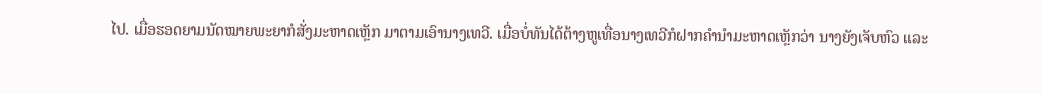ໄປ. ເມື່ອຮອດຍາມນັດໝາຍພະຍາກໍສັ່ງມະຫາດເຫຼັກ ມາຕາມເອົານາງເທວີ. ເມື່ອບໍ່ທັນໄດ້ຕ້າງຫູເທື່ອນາງເທວີກໍຝາກຄຳນຳມະຫາດເຫຼັກວ່າ ນາງຍັງເຈັບຫົວ ແລະ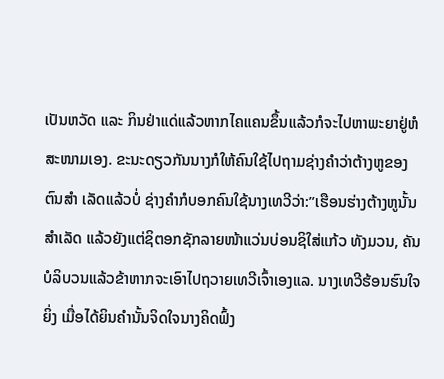ເປັນຫວັດ ແລະ ກິນຢ່າແດ່ແລ້ວຫາກໄຄແຄນຂຶ້ນແລ້ວກໍຈະໄປຫາພະຍາຢູ່ຫໍສະໜາມເອງ. ຂະນະດຽວກັນນາງກໍໃຫ້ຄົນໃຊ້ໄປຖາມຊ່າງຄຳວ່າຕ້າງຫູຂອງຕົນສຳ ເລັດແລ້ວບໍ່ ຊ່າງຄຳກໍບອກຄົນໃຊ້ນາງເທວີວ່າ:”ເຮືອນຮ່າງຕ້າງຫູນັ້ນສຳເລັດ ແລ້ວຍັງແຕ່ຊິຕອກຊັກລາຍໜ້າແວ່ນບ່ອນຊິໃສ່ແກ້ວ ທັງມວນ, ຄັນບໍລິບວນແລ້ວຂ້າຫາກຈະເອົາໄປຖວາຍເທວີເຈົ້າເອງແລ. ນາງເທວີຮ້ອນຮົນໃຈຍິ່ງ ເມື່ອໄດ້ຍິນຄຳນັ້ນຈິດໃຈນາງຄິດຟົ້ງ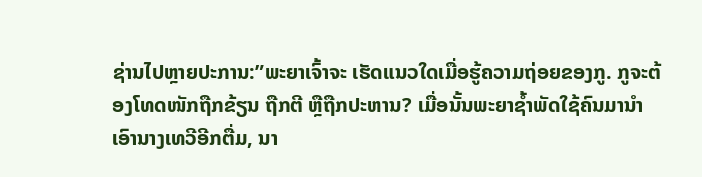ຊ່ານໄປຫຼາຍປະການ:”ພະຍາເຈົ້າຈະ ເຮັດແນວໃດເມື່ອຮູ້ຄວາມຖ່ອຍຂອງກູ. ກູຈະຕ້ອງໂທດໜັກຖືກຂ້ຽນ ຖືກຕີ ຫຼືຖືກປະຫານ? ເມື່ອນັ້ນພະຍາຊ້ຳພັດໃຊ້ຄົນມານຳເອົານາງເທວີອີກຕື່ມ, ນາ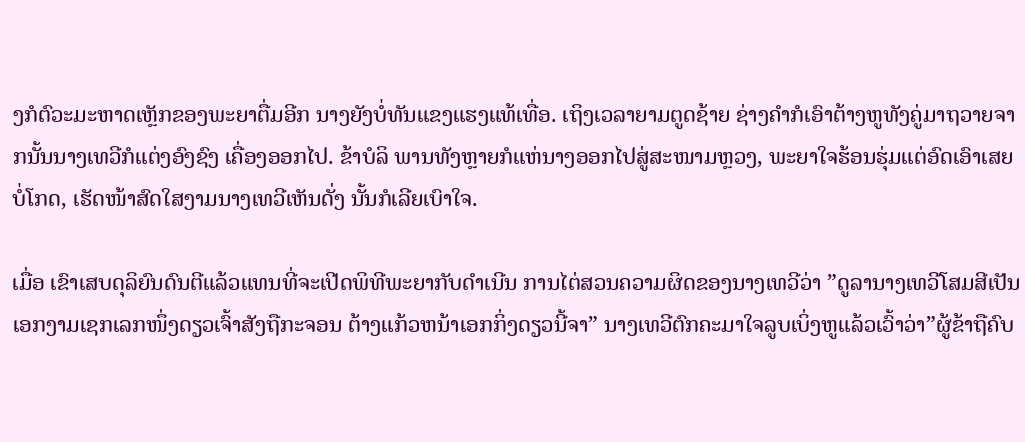ງກໍຕົວະມະຫາດເຫຼັກຂອງພະຍາຕື່ມອີກ ນາງຍັງບໍ່ທັນແຂງແຮງແທ້ເທື່ອ. ເຖິງເວລາຍາມຕູດຊ້າຍ ຊ່າງຄຳກໍເອົາຕ້າງຫູທັງຄູ່ມາຖວາຍຈາກນັ້ນນາງເທວີກໍແຕ່ງອົງຊົງ ເຄື່ອງອອກໄປ. ຂ້າບໍລິ ພານທັງຫຼາຍກໍແຫ່ນາງອອກໄປສູ່ສະໜາມຫຼວງ, ພະຍາໃຈຮ້ອນຮຸ່ມແຕ່ອົດເອົາເສຍບໍ່ໂກດ, ເຮັດໜ້າສົດໃສງາມນາງເທວີເຫັນດັ່ງ ນັ້ນກໍເລີຍເບົາໃຈ.

ເມື່ອ ເຂົາເສບດຸລິຍົນດົນຕີແລ້ວແທນທີ່ຈະເປີດພິທີພະຍາກັບດຳເນີນ ການໄຕ່ສວນຄວາມຜິດຂອງນາງເທວີວ່າ ”ດູລານາງເທວີໂສມສີເປັນເອກງາມເຊກເລກໜຶ່ງດຽວເຈົ້າສັງຖືກະຈອນ ຕ້າງແກ້ວຫນ້າເອກກິ່ງດຽວນີ້ຈາ” ນາງເທວີຕົກຄະມາໃຈລູບເບິ່ງຫູແລ້ວເວົ້າວ່າ”ຜູ້ຂ້າຖືຄົບ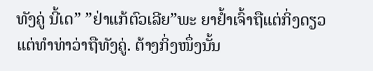ທັງຄູ່ ນີ້ເດ” ”ຢ່າແກ້ຕົວເລີຍ”ພະ ຍາຢ້ຳເຈົ້າຖືແຕ່ກິ່ງດຽວແຕ່ທຳທ່າວ່າຖືທັງຄູ່. ຕ້າງກິ່ງໜຶ່ງນັ້ນ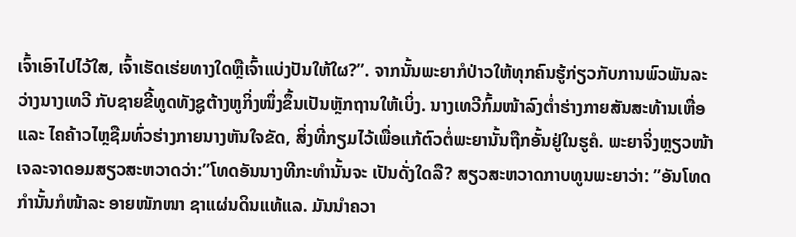ເຈົ້າເອົາໄປໄວ້ໃສ, ເຈົ້າເຮັດເຮ່ຍທາງໃດຫຼືເຈົ້າແບ່ງປັນໃຫ້ໃຜ?”. ຈາກນັ້ນພະຍາກໍປ່າວໃຫ້ທຸກຄົນຮູ້ກ່ຽວກັບການພົວພັນລະວ່າງນາງເທວີ ກັບຊາຍຂີ້ທູດທັງຊູຕ້າງຫູກິ່ງໜຶ່ງຂຶ້ນເປັນຫຼັກຖານໃຫ້ເບິ່ງ. ນາງເທວີກົ້ມໜ້າລົງຕໍ່າຮ່າງກາຍສັນສະທ້ານເຫື່ອ ແລະ ໄຄຄ້າວໄຫຼຊືມທົ່ວຮ່າງກາຍນາງຫັນໃຈຂັດ, ສິ່ງທີ່ກຽມໄວ້ເພື່ອແກ້ຕົວຕໍ່ພະຍານັ້ນຖືກອັ້ນຢູ່ໃນຮູຄໍ. ພະຍາຈິ່ງຫຼຽວໜ້າເຈລະຈາດອມສຽວສະຫວາດວ່າ:”ໂທດອັນນາງທີກະທຳນັ້ນຈະ ເປັນດັ່ງໃດລື? ສຽວສະຫວາດກາບທູນພະຍາວ່າ: ”ອັນໂທດກຳນັ້ນກໍໜ້າລະ ອາຍໜັກໜາ ຊາແຜ່ນດິນແທ້ແລ. ມັນນຳຄວາ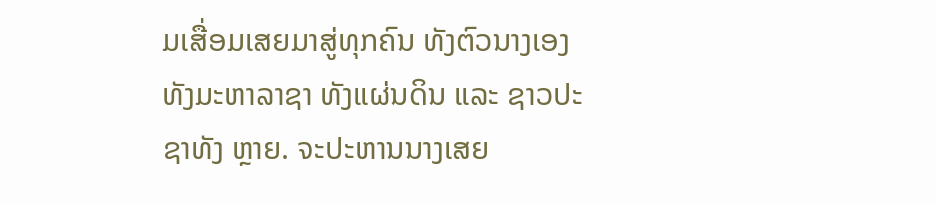ມເສື່ອມເສຍມາສູ່ທຸກຄົນ ທັງຕົວນາງເອງ ທັງມະຫາລາຊາ ທັງແຜ່ນດິນ ແລະ ຊາວປະຊາທັງ ຫຼາຍ. ຈະປະຫານນາງເສຍ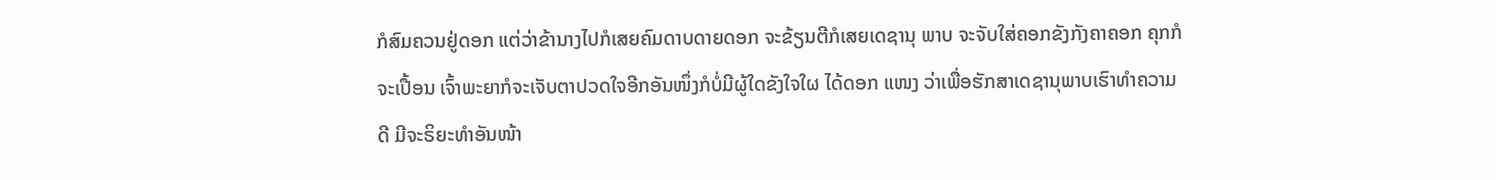ກໍສົມຄວນຢູ່ດອກ ແຕ່ວ່າຂ້ານາງໄປກໍເສຍຄົມດາບດາຍດອກ ຈະຂ້ຽນຕີກໍເສຍເດຊານຸ ພາບ ຈະຈັບໃສ່ຄອກຂັງກັງຄາຄອກ ຄຸກກໍຈະເປື້ອນ ເຈົ້າພະຍາກໍຈະເຈັບຕາປວດໃຈອີກອັນໜຶ່ງກໍບໍ່ມີຜູ້ໃດຂັງໃຈໃຜ ໄດ້ດອກ ແໜງ ວ່າເພື່ອຮັກສາເດຊານຸພາບເຮົາທຳຄວາມດີ ມີຈະຣິຍະທຳອັນໜ້າ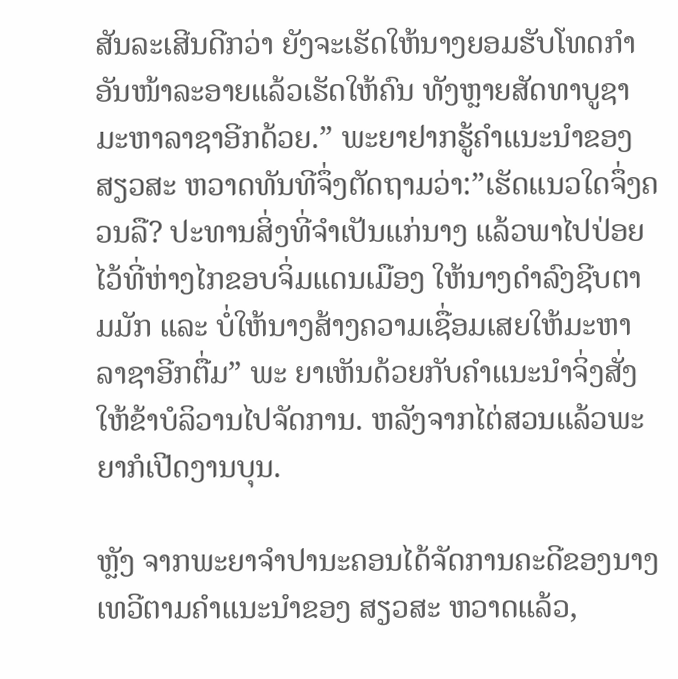ສັນລະເສີນດີກວ່າ ຍັງຈະເຮັດໃຫ້ນາງຍອມຮັບໂທດກຳອັນໜ້າລະອາຍແລ້ວເຮັດໃຫ້ຄົນ ທັງຫຼາຍສັດທາບູຊາມະຫາລາຊາອີກດ້ວຍ.” ພະຍາຢາກຮູ້ຄຳແນະນຳຂອງສຽວສະ ຫວາດທັນທີຈຶ່ງຕັດຖາມວ່າ:”ເຮັດແນວໃດຈຶ່ງຄວນລື? ປະທານສິ່ງທີ່ຈຳເປັນແກ່ນາງ ແລ້ວພາໄປປ່ອຍໄວ້ທີ່ຫ່າງໄກຂອບຈິ່ມແດນເມືອງ ໃຫ້ນາງດຳລົງຊີບຕາມມັກ ແລະ ບໍ່ໃຫ້ນາງສ້າງຄວາມເຊື່ອມເສຍໃຫ້ມະຫາລາຊາອີກຕື່ມ” ພະ ຍາເຫັນດ້ວຍກັບຄຳແນະນຳຈິ່ງສັ່ງໃຫ້ຂ້າບໍລິວານໄປຈັດການ. ຫລັງຈາກໄຕ່ສວນແລ້ວພະຍາກໍເປີດງານບຸນ.

ຫຼັງ ຈາກພະຍາຈຳປານະຄອນໄດ້ຈັດການຄະດີຂອງນາງເທວີຕາມຄຳແນະນຳຂອງ ສຽວສະ ຫວາດແລ້ວ,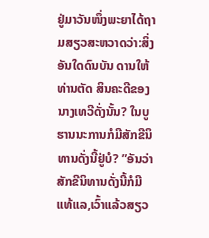ຢູ່ມາວັນໜຶ່ງພະຍາໄດ້ຖາມສຽວສະຫວາດວ່າ:ສິ່ງອັນໃດດົນບັນ ດານໃຫ້ທ່ານຕັດ ສິນຄະດີຂອງນາງເທວີດັ່ງນັ້ນ? ໃນບູຮານນະການກໍມີສັກຂີນິທານດັ່ງນີ້ຢູ່ບໍ? ”ອັນວ່າສັກຂີນິທານດັ່ງນີ້ກໍມີແທ້ແລ,ເວົ້າແລ້ວສຽວ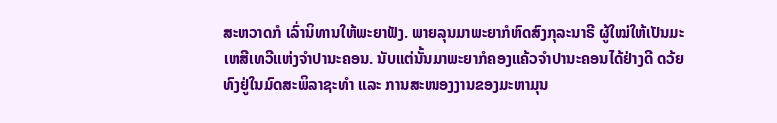ສະຫວາດກໍ ເລົ່ານິທານໃຫ້ພະຍາຟັງ. ພາຍລຸນມາພະຍາກໍຫົດສົງກຸລະນາຣີ ຜູ້ໃໝ່ໃຫ້ເປັນມະເຫສີເທວີແຫ່ງຈຳປານະຄອນ. ນັບແຕ່ນັ້ນມາພະຍາກໍຄອງແຄ້ວຈຳປານະຄອນໄດ້ຢ່າງດີ ດວ້ຍ ທົງຢູ່ໃນມົດສະພິລາຊະທຳ ແລະ ການສະໜອງງານຂອງມະຫາມຸນ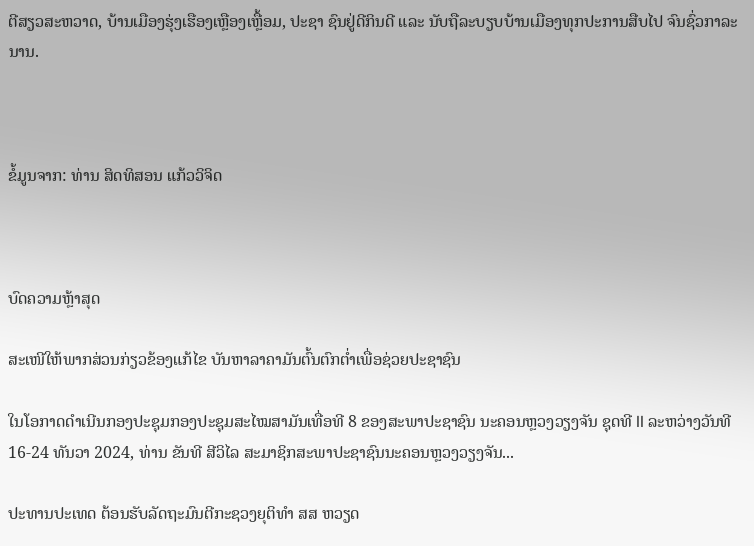ຕີສຽວສະຫວາດ, ບ້ານເມືອງຮຸ່ງເຮືອງເຫຼືອງເຫຼື້ອມ, ປະຊາ ຊົນຢູ່ດີກິນດີ ແລະ ນັບຖືລະບຽບບ້ານເມືອງທຸກປະການສືບໄປ ຈົນຊົ່ວກາລະນານ.



ຂໍ້ມູນຈາກ: ທ່ານ ສິດທິສອນ ແກ້ວວິຈິດ



ບົດຄວາມຫຼ້າສຸດ

ສະເໜີໃຫ້ພາກສ່ວນກ່ຽວຂ້ອງແກ້ໄຂ ບັນຫາລາຄາມັນຕົ້ນຕົກຕໍ່າເພື່ອຊ່ວຍປະຊາຊົນ

ໃນໂອກາດດຳເນີນກອງປະຊຸມກອງປະຊຸມສະໄໝສາມັນເທື່ອທີ 8 ຂອງສະພາປະຊາຊົນ ນະຄອນຫຼວງວຽງຈັນ ຊຸດທີ II ລະຫວ່າງວັນທີ 16-24 ທັນວາ 2024, ທ່ານ ຂັນທີ ສີວິໄລ ສະມາຊິກສະພາປະຊາຊົນນະຄອນຫຼວງວຽງຈັນ...

ປະທານປະເທດ ຕ້ອນຮັບລັດຖະມົນຕີກະຊວງຍຸຕິທຳ ສສ ຫວຽດ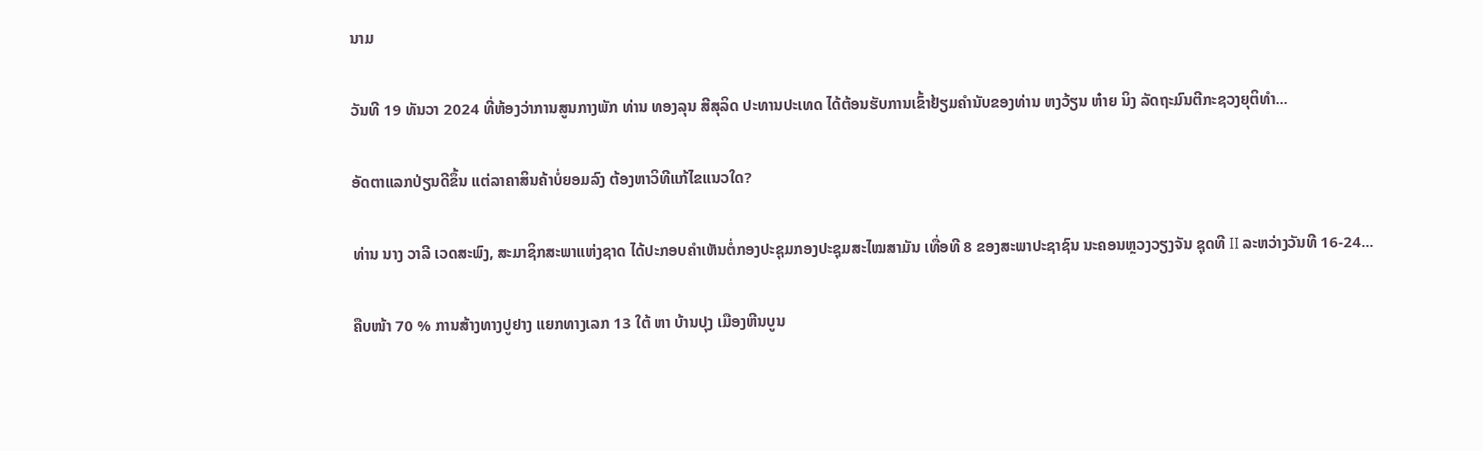ນາມ

ວັນທີ 19 ທັນວາ 2024 ທີ່ຫ້ອງວ່າການສູນກາງພັກ ທ່ານ ທອງລຸນ ສີສຸລິດ ປະທານປະເທດ ໄດ້ຕ້ອນຮັບການເຂົ້າຢ້ຽມຄຳນັບຂອງທ່ານ ຫງວ້ຽນ ຫ໋າຍ ນິງ ລັດຖະມົນຕີກະຊວງຍຸຕິທຳ...

ອັດຕາແລກປ່ຽນດີຂຶ້ນ ແຕ່ລາຄາສິນຄ້າບໍ່ຍອມລົງ ຕ້ອງຫາວິທີແກ້ໄຂແນວໃດ?

ທ່ານ ນາງ ວາລີ ເວດສະພົງ, ສະມາຊິກສະພາແຫ່ງຊາດ ໄດ້ປະກອບຄໍາເຫັນຕໍ່ກອງປະຊຸມກອງປະຊຸມສະໄໝສາມັນ ເທື່ອທີ 8 ຂອງສະພາປະຊາຊົນ ນະຄອນຫຼວງວຽງຈັນ ຊຸດທີ II ລະຫວ່າງວັນທີ 16-24...

ຄືບໜ້າ 70 % ການສ້າງທາງປູຢາງ ແຍກທາງເລກ 13 ໃຕ້ ຫາ ບ້ານປຸງ ເມືອງຫີນບູນ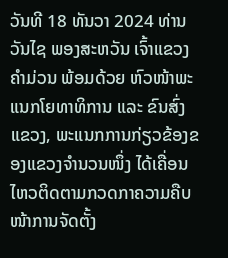ວັນທີ 18 ທັນວາ 2024 ທ່ານ ວັນໄຊ ພອງສະຫວັນ ເຈົ້າແຂວງຄຳມ່ວນ ພ້ອມດ້ວຍ ຫົວໜ້າພະແນກໂຍທາທິການ ແລະ ຂົນສົ່ງແຂວງ, ພະແນກການກ່ຽວຂ້ອງຂອງແຂວງຈໍານວນໜຶ່ງ ໄດ້ເຄື່ອນໄຫວຕິດຕາມກວດກາຄວາມຄືບໜ້າການຈັດຕັ້ງ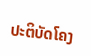ປະຕິບັດໂຄງ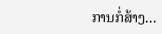ການກໍ່ສ້າງ...